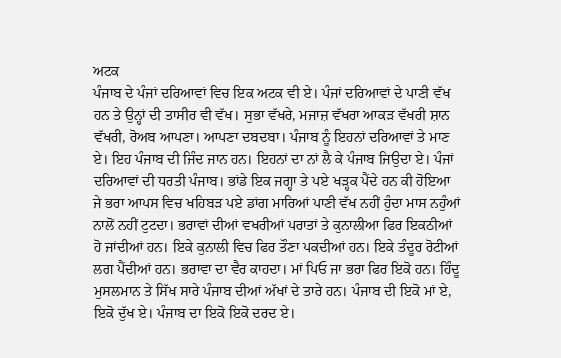ਅਟਕ
ਪੰਜਾਬ ਦੇ ਪੰਜਾਂ ਦਰਿਆਵਾਂ ਵਿਚ ਇਕ ਅਟਕ ਵੀ ਏ। ਪੰਜਾਂ ਦਰਿਆਵਾਂ ਦੇ ਪਾਣੀ ਵੱਖ ਹਨ ਤੇ ਉਨ੍ਹਾਂ ਦੀ ਤਾਸੀਰ ਵੀ ਵੱਖ। ਸੁਭਾ ਵੱਖਰੇ, ਮਜਾਜ਼ ਵੱਖਰਾ ਆਕੜ ਵੱਖਰੀ ਸ਼ਾਨ ਵੱਖਰੀ, ਰੋਅਬ ਆਪਣਾ। ਆਪਣਾ ਦਬਦਬਾ। ਪੰਜਾਬ ਨੂੰ ਇਹਨਾਂ ਦਰਿਆਵਾਂ ਤੇ ਮਾਣ ਏ। ਇਹ ਪੰਜਾਬ ਦੀ ਜਿੰਦ ਜਾਨ ਹਨ। ਇਹਨਾਂ ਦਾ ਨਾਂ ਲੈ ਕੇ ਪੰਜਾਬ ਜਿਉਦਾ ਏ। ਪੰਜਾਂ ਦਰਿਆਵਾਂ ਦੀ ਧਰਤੀ ਪੰਜਾਬ। ਭਾਂਡੇ ਇਕ ਜਗ੍ਹਾ ਤੇ ਪਏ ਖੜ੍ਹਕ ਪੈਂਦੇ ਹਨ ਕੀ ਹੋਇਆ ਜੇ ਭਰਾ ਆਪਸ ਵਿਚ ਖਹਿਬੜ ਪਏ ਡਾਂਗ ਮਾਰਿਆਂ ਪਾਣੀ ਵੱਖ ਨਹੀਂ ਹੁੰਦਾ ਮਾਸ ਨਹੁੰਆਂ ਨਾਲੋਂ ਨਹੀਂ ਟੁਟਦਾ। ਭਰਾਵਾਂ ਦੀਆਂ ਵਖਰੀਆਂ ਪਰਾਤਾਂ ਤੇ ਕੁਨਾਲੀਆ ਫਿਰ ਇਕਠੀਆਂ ਹੋ ਜਾਂਦੀਆਂ ਹਨ। ਇਕੇ ਕੁਨਾਲੀ ਵਿਚ ਫਿਰ ਤੌਣਾ ਪਕਦੀਆਂ ਹਨ। ਇਕੇ ਤੰਦੂਰ ਰੋਟੀਆਂ ਲਗ ਪੈਂਦੀਆਂ ਹਨ। ਭਰਾਵਾ ਦਾ ਵੈਰ ਕਾਹਦਾ। ਮਾਂ ਪਿਓ ਜਾ ਭਰਾ ਫਿਰ ਇਕੋ ਹਨ। ਹਿੰਦੂ ਮੁਸਲਮਾਨ ਤੇ ਸਿੱਖ ਸਾਰੇ ਪੰਜਾਬ ਦੀਆਂ ਅੱਖਾਂ ਦੇ ਤਾਰੇ ਹਨ। ਪੰਜਾਬ ਦੀ ਇਕੋ ਮਾਂ ਏ, ਇਕੋ ਦੁੱਖ ਏ। ਪੰਜਾਬ ਦਾ ਇਕੋ ਇਕੋ ਦਰਦ ਏ।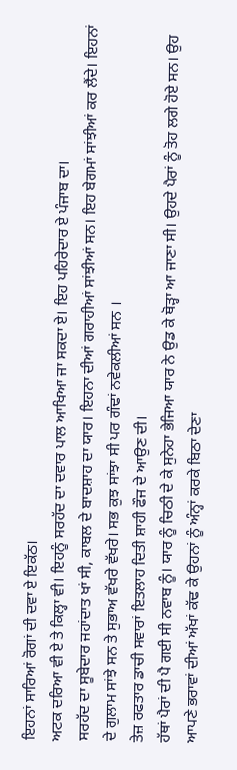ਇਹਨਾਂ ਸਾਰਿਆਂ ਰੋਗਾਂ ਦੀ ਦਵਾ ਏ ਇਕੱਠ।
ਅਟਕ ਦਰਿਆ ਵੀ ਏ ਤੇ ਕਿਲ੍ਹਾ ਵੀ। ਇਹਨੂੰ ਸਰਹੱਦ ਦਾ ਦਵਾਰ ਪਾਲ ਆਖਿਆ ਜਾ ਸਕਦਾ ਏ। ਇਹ ਪਹਿਰੇਦਾਰ ਏ ਪੰਜਾਬ ਦਾ।
ਸਰਹੱਦ ਦਾ ਸੂਬੇਦਾਰ ਜਹਾਂਦਾਤ ਖਾਂ ਸੀ, ਕਾਬਲ ਦੇ ਬਾਦਸ਼ਾਹ ਦਾ ਯਾਰ। ਇਹਨਾ ਦੀਆਂ ਗਰਾਹੀਆਂ ਸਾਂਝੀਆਂ ਸਨ। ਇਹ ਬੇਗਮਾਂ ਸਾਂਝੀਆਂ ਕਰ ਲੈਂਦੇ। ਇਹਨਾਂ ਦੇ ਗੁਲਾਮ ਸਾਂਝੇ ਸਨ ਤੇ ਸੁਭਾਅ ਵੱਖਰੇ ਵੱਖਰੇ। ਸਭ ਕੁਝ ਸਾਂਝਾ ਸੀ ਪਰ ਗੰਢਾਂ ਨਵੇਕਲੀਆਂ ਸਨ ।
ਤੇਜ਼ ਰਫਤਾਰ ਡਾਚੀ ਸਵਾਰਾਂ ਇਤਲਾਹ ਦਿਤੀ ਸ਼ਾਹੀ ਫੌਜ ਦੇ ਆਉਣ ਦੀ।
ਹੱਥਾਂ ਪੈਰਾਂ ਦੀ ਪੈ ਗਈ ਸੀ ਨਵਾਬ ਨੂੰ। ਯਾਰ ਨੂੰ ਚਿਠੀ ਦੇ ਕੇ ਸੁਨੇਹਾ ਭੇਜਿਆ ਯਾਰ ਨੇ ਉਡ ਕੇ ਥੋੜ੍ਹਾ ਆ ਜਾਣਾ ਸੀ। ਉਹਦੇ ਪੈਰਾਂ ਨੂੰ ਤੋਹ ਲਗੇ ਹੋਏ ਸਨ। ਉਹ ਆਪਣੇ ਭਰਾਵਾਂ ਦੀਆਂ ਅੱਖਾਂ ਕੱਢ ਕੇ ਉਹਨਾਂ ਨੂੰ ਅੰਨ੍ਹਾਂ ਕਰਕੇ ਬਿਠਾ ਦੇਣਾ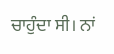ਚਾਹੁੰਦਾ ਸੀ। ਨਾਂ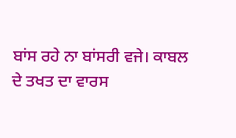ਬਾਂਸ ਰਹੇ ਨਾ ਬਾਂਸਰੀ ਵਜੇ। ਕਾਬਲ ਦੇ ਤਖਤ ਦਾ ਵਾਰਸ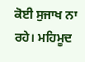ਕੋਈ ਸੁਜਾਖ ਨਾ ਰਹੇ। ਮਹਿਮੂਦ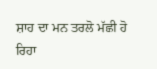ਸ਼ਾਹ ਦਾ ਮਨ ਤਰਲੋ ਮੱਛੀ ਹੋ ਰਿਹਾ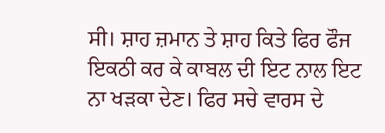ਸੀ। ਸ਼ਾਹ ਜ਼ਮਾਨ ਤੇ ਸ਼ਾਹ ਕਿਤੇ ਫਿਰ ਫੌਜ ਇਕਠੀ ਕਰ ਕੇ ਕਾਬਲ ਦੀ ਇਟ ਨਾਲ ਇਟ ਨਾ ਖੜਕਾ ਦੇਣ। ਫਿਰ ਸਚੇ ਵਾਰਸ ਦੇ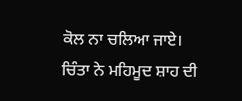ਕੋਲ ਨਾ ਚਲਿਆ ਜਾਏ। ਚਿੰਤਾ ਨੇ ਮਹਿਮੂਦ ਸ਼ਾਹ ਦੀ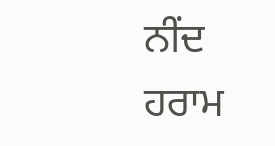ਨੀਂਦ ਹਰਾਮ